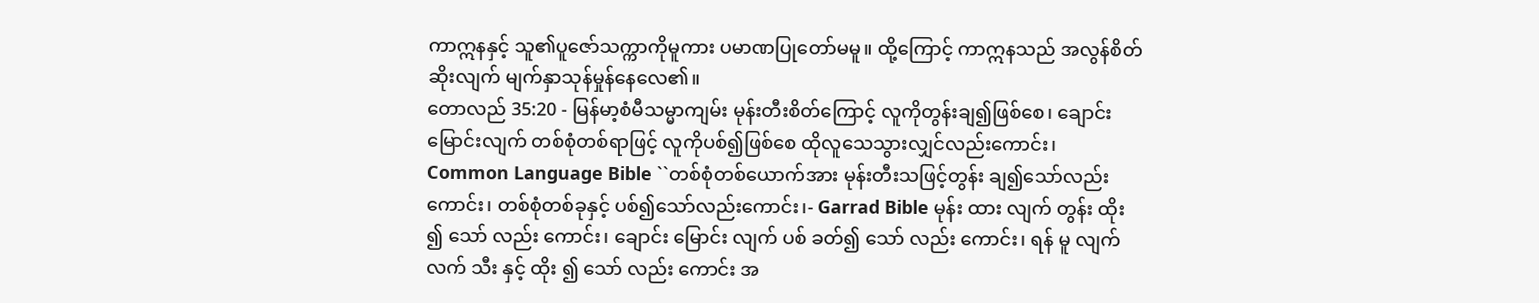ကာဣနနှင့် သူ၏ပူဇော်သက္ကာကိုမူကား ပမာဏပြုတော်မမူ။ ထို့ကြောင့် ကာဣနသည် အလွန်စိတ်ဆိုးလျက် မျက်နှာသုန်မှုန်နေလေ၏။
တောလည် 35:20 - မြန်မာ့စံမီသမ္မာကျမ်း မုန်းတီးစိတ်ကြောင့် လူကိုတွန်းချ၍ဖြစ်စေ၊ ချောင်းမြောင်းလျက် တစ်စုံတစ်ရာဖြင့် လူကိုပစ်၍ဖြစ်စေ ထိုလူသေသွားလျှင်လည်းကောင်း၊ Common Language Bible ``တစ်စုံတစ်ယောက်အား မုန်းတီးသဖြင့်တွန်း ချ၍သော်လည်းကောင်း၊ တစ်စုံတစ်ခုနှင့် ပစ်၍သော်လည်းကောင်း၊- Garrad Bible မုန်း ထား လျက် တွန်း ထိုး ၍ သော် လည်း ကောင်း၊ ချောင်း မြောင်း လျက် ပစ် ခတ်၍ သော် လည်း ကောင်း၊ ရန် မူ လျက် လက် သီး နှင့် ထိုး ၍ သော် လည်း ကောင်း အ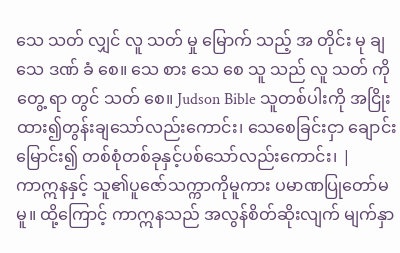သေ သတ် လျှင် လူ သတ် မှု မြောက် သည့် အ တိုင်း မု ချ သေ ဒဏ် ခံ စေ။ သေ စား သေ စေ သူ သည် လူ သတ် ကို တွေ့ ရာ တွင် သတ် စေ။ Judson Bible သူတစ်ပါးကို အငြိုးထား၍တွန်းချသော်လည်းကောင်း၊ သေစေခြင်းငှာ ချောင်းမြောင်း၍ တစ်စုံတစ်ခုနှင့်ပစ်သော်လည်းကောင်း၊ |
ကာဣနနှင့် သူ၏ပူဇော်သက္ကာကိုမူကား ပမာဏပြုတော်မမူ။ ထို့ကြောင့် ကာဣနသည် အလွန်စိတ်ဆိုးလျက် မျက်နှာ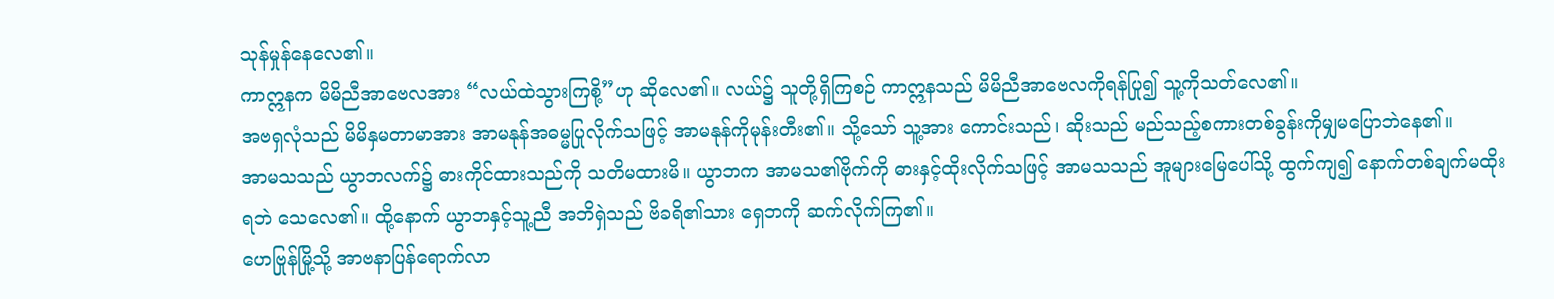သုန်မှုန်နေလေ၏။
ကာဣနက မိမိညီအာဗေလအား “လယ်ထဲသွားကြစို့”ဟု ဆိုလေ၏။ လယ်၌ သူတို့ရှိကြစဉ် ကာဣနသည် မိမိညီအာဗေလကိုရန်ပြု၍ သူ့ကိုသတ်လေ၏။
အဗရှလုံသည် မိမိနှမတာမာအား အာမနုန်အဓမ္မပြုလိုက်သဖြင့် အာမနုန်ကိုမုန်းတီး၏။ သို့သော် သူ့အား ကောင်းသည်၊ ဆိုးသည် မည်သည့်စကားတစ်ခွန်းကိုမျှမပြောဘဲနေ၏။
အာမသသည် ယွာဘလက်၌ ဓားကိုင်ထားသည်ကို သတိမထားမိ။ ယွာဘက အာမသ၏ဗိုက်ကို ဓားနှင့်ထိုးလိုက်သဖြင့် အာမသသည် အူများမြေပေါ်သို့ ထွက်ကျ၍ နောက်တစ်ချက်မထိုးရဘဲ သေလေ၏။ ထို့နောက် ယွာဘနှင့်သူ့ညီ အဘိရှဲသည် ဗိခရိ၏သား ရှေဘကို ဆက်လိုက်ကြ၏။
ဟေဗြုန်မြို့သို့ အာဗနာပြန်ရောက်လာ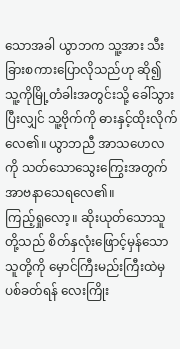သောအခါ ယွာဘက သူ့အား သီးခြားစကားပြောလိုသည်ဟု ဆို၍ သူ့ကိုမြို့တံခါးအတွင်းသို့ ခေါ်သွားပြီးလျှင် သူ့ဗိုက်ကို ဓားနှင့်ထိုးလိုက်လေ၏။ ယွာဘညီ အာသဟေလကို သတ်သောသွေးကြွေးအတွက် အာဗနာသေရလေ၏။
ကြည့်ရှုလော့။ ဆိုးယုတ်သောသူတို့သည် စိတ်နှလုံးဖြောင့်မှန်သောသူတို့ကို မှောင်ကြီးမည်းကြီးထဲမှပစ်ခတ်ရန် လေးကြိုး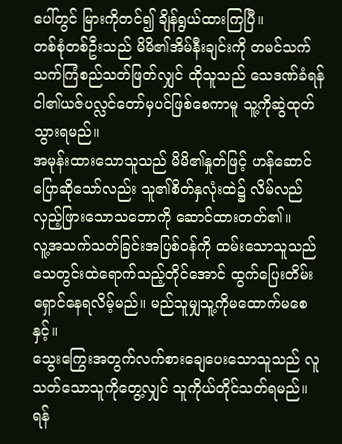ပေါ်တွင် မြားကိုတင်၍ ချိန်ရွယ်ထားကြပြီ။
တစ်စုံတစ်ဦးသည် မိမိ၏အိမ်နီးချင်းကို တမင်သက်သက်ကြံစည်သတ်ဖြတ်လျှင် ထိုသူသည် သေဒဏ်ခံရန် ငါ၏ယဇ်ပလ္လင်တော်မှပင်ဖြစ်စေကာမူ သူ့ကိုဆွဲထုတ်သွားရမည်။
အမုန်းထားသောသူသည် မိမိ၏နှုတ်ဖြင့် ဟန်ဆောင်ပြောဆိုသော်လည်း သူ၏စိတ်နှလုံးထဲ၌ လိမ်လည်လှည့်ဖြားသောသဘောကို ဆောင်ထားတတ်၏။
လူ့အသက်သတ်ခြင်းအပြစ်ဝန်ကို ထမ်းသောသူသည် သေတွင်းထဲရောက်သည့်တိုင်အောင် ထွက်ပြေးတိမ်းရှောင်နေရလိမ့်မည်။ မည်သူမျှသူ့ကိုမထောက်မစေနှင့်။
သွေးကြွေးအတွက်လက်စားချေပေးသောသူသည် လူသတ်သောသူကိုတွေ့လျှင် သူကိုယ်တိုင်သတ်ရမည်။
ရန်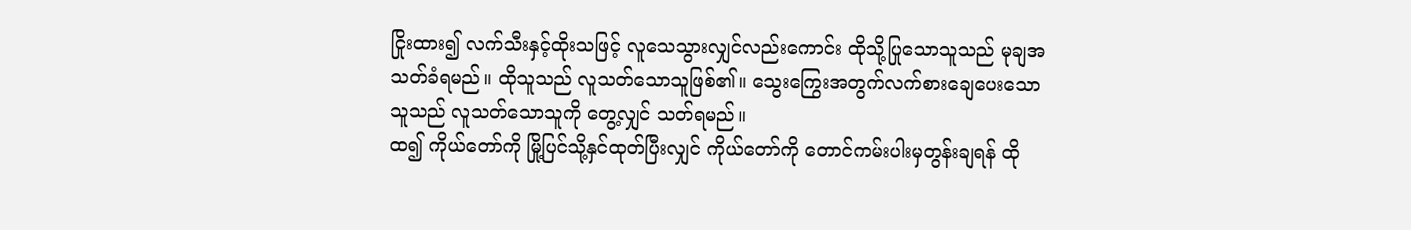ငြိုးထား၍ လက်သီးနှင့်ထိုးသဖြင့် လူသေသွားလျှင်လည်းကောင်း ထိုသို့ပြုသောသူသည် မုချအသတ်ခံရမည်။ ထိုသူသည် လူသတ်သောသူဖြစ်၏။ သွေးကြွေးအတွက်လက်စားချေပေးသောသူသည် လူသတ်သောသူကို တွေ့လျှင် သတ်ရမည်။
ထ၍ ကိုယ်တော်ကို မြို့ပြင်သို့နှင်ထုတ်ပြီးလျှင် ကိုယ်တော်ကို တောင်ကမ်းပါးမှတွန်းချရန် ထို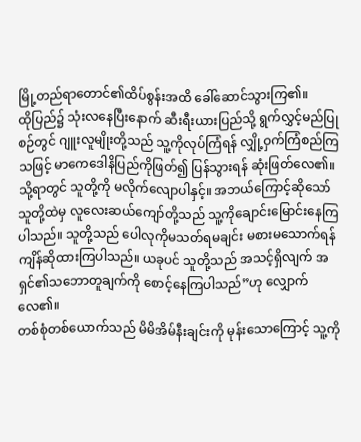မြို့တည်ရာတောင်၏ထိပ်စွန်းအထိ ခေါ်ဆောင်သွားကြ၏။
ထိုပြည်၌ သုံးလနေပြီးနောက် ဆီးရီးယားပြည်သို့ ရွက်လွှင့်မည်ပြုစဉ်တွင် ဂျူးလူမျိုးတို့သည် သူ့ကိုလုပ်ကြံရန် လျှို့ဝှက်ကြံစည်ကြသဖြင့် မာကေဒေါနိပြည်ကိုဖြတ်၍ ပြန်သွားရန် ဆုံးဖြတ်လေ၏။
သို့ရာတွင် သူတို့ကို မလိုက်လျောပါနှင့်။ အဘယ်ကြောင့်ဆိုသော် သူတို့ထဲမှ လူလေးဆယ်ကျော်တို့သည် သူ့ကိုချောင်းမြောင်းနေကြပါသည်။ သူတို့သည် ပေါလုကိုမသတ်ရမချင်း မစားမသောက်ရန် ကျိန်ဆိုထားကြပါသည်။ ယခုပင် သူတို့သည် အသင့်ရှိလျက် အရှင်၏သဘောတူချက်ကို စောင့်နေကြပါသည်”ဟု လျှောက်လေ၏။
တစ်စုံတစ်ယောက်သည် မိမိအိမ်နီးချင်းကို မုန်းသောကြောင့် သူ့ကို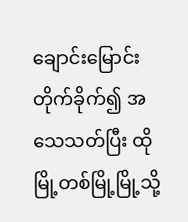ချောင်းမြောင်းတိုက်ခိုက်၍ အသေသတ်ပြီး ထိုမြို့တစ်မြို့မြို့သို့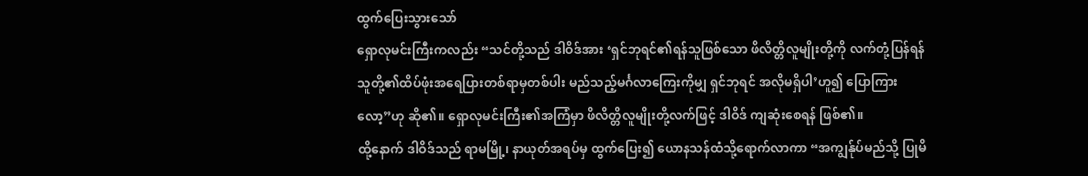ထွက်ပြေးသွားသော်
ရှောလုမင်းကြီးကလည်း “သင်တို့သည် ဒါဝိဒ်အား ‘ရှင်ဘုရင်၏ရန်သူဖြစ်သော ဖိလိတ္တိလူမျိုးတို့ကို လက်တုံ့ပြန်ရန် သူတို့၏ထိပ်ဖုံးအရေပြားတစ်ရာမှတစ်ပါး မည်သည့်မင်္ဂလာကြေးကိုမျှ ရှင်ဘုရင် အလိုမရှိပါ’ဟူ၍ ပြောကြားလော့”ဟု ဆို၏။ ရှောလုမင်းကြီး၏အကြံမှာ ဖိလိတ္တိလူမျိုးတို့လက်ဖြင့် ဒါဝိဒ် ကျဆုံးစေရန် ဖြစ်၏။
ထို့နောက် ဒါဝိဒ်သည် ရာမမြို့၊ နာယုတ်အရပ်မှ ထွက်ပြေး၍ ယောနသန်ထံသို့ရောက်လာကာ “အကျွန်ုပ်မည်သို့ ပြုမိ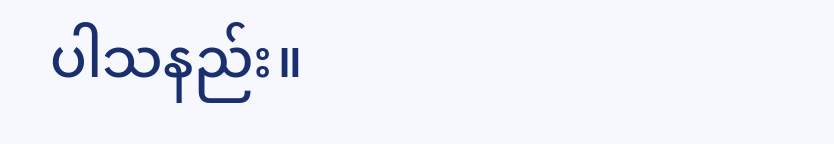ပါသနည်း။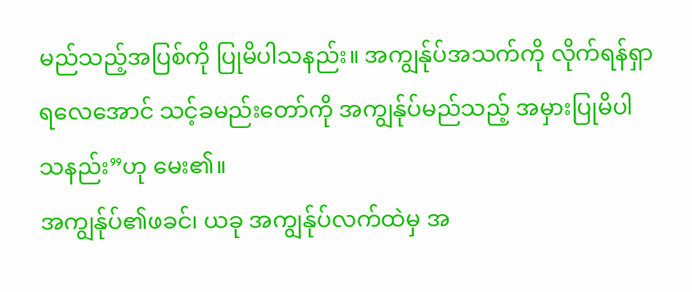မည်သည့်အပြစ်ကို ပြုမိပါသနည်း။ အကျွန်ုပ်အသက်ကို လိုက်ရန်ရှာရလေအောင် သင့်ခမည်းတော်ကို အကျွန်ုပ်မည်သည့် အမှားပြုမိပါသနည်း”ဟု မေး၏။
အကျွန်ုပ်၏ဖခင်၊ ယခု အကျွန်ုပ်လက်ထဲမှ အ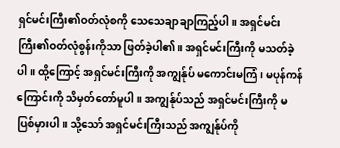ရှင်မင်းကြီး၏ဝတ်လုံစကို သေသေချာချာကြည့်ပါ။ အရှင်မင်းကြီး၏ဝတ်လုံစွန်းကိုသာ ဖြတ်ခဲ့ပါ၏။ အရှင်မင်းကြီးကို မသတ်ခဲ့ပါ။ ထို့ကြောင့် အရှင်မင်းကြီးကို အကျွန်ုပ် မကောင်းမကြံ၊ မပုန်ကန်ကြောင်းကို သိမှတ်တော်မူပါ။ အကျွန်ုပ်သည် အရှင်မင်းကြီးကို မပြစ်မှားပါ။ သို့သော် အရှင်မင်းကြီးသည် အကျွန်ုပ်ကို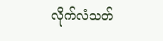လိုက်လံသတ်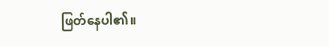ဖြတ်နေပါ၏။